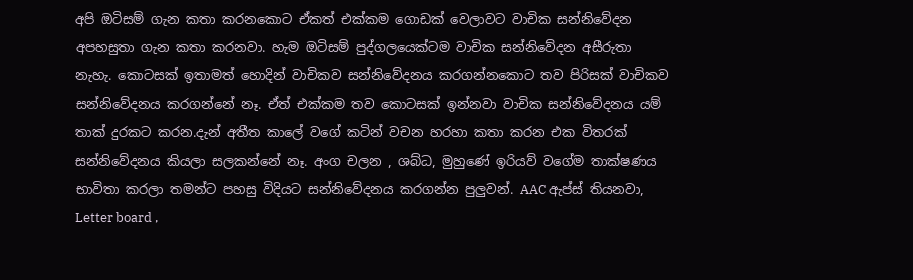අපි ඔටිසම් ගැන කතා කරනකොට ඒකත් එක්කම ගොඩක් වෙලාවට වාචික සන්නිවේදන අපහසුතා ගැන කතා කරනවා. හැම ඔටිසම් පුද්ගලයෙක්‍ටම වාචික සන්නිවේදන අසීරුතා නැහැ. කොටසක් ඉතාමත් හොදින් වාචිකව සන්නිවේදනය කරගන්නකොට තව පිරිසක් වාචිකව සන්නිවේදනය කරගන්නේ නෑ. ඒත් එක්කම තව කොටසක් ඉන්නවා වාචික සන්නිවේදනය යම් තාක් දුරකට කරන.දැන් අතීත කාලේ වගේ කටින් වචන හරහා කතා කරන එක විතරක් සන්නිවේදනය කියලා සලකන්නේ නෑ. අංග චලන , ශබ්ධ, මුහුණේ ඉරියව් වගේම තාක්ෂණය භාවිතා කරලා තමන්ට පහසු විදියට සන්නිවේදනය කරගන්න පුලුවන්. AAC ඇප්ස් තියනවා, Letter board ,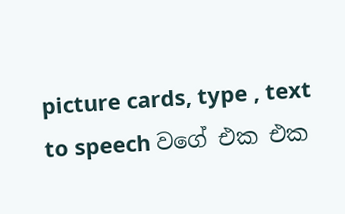picture cards, type , text to speech වගේ එක එක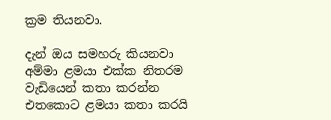ක්‍රම තියනවා.

දැන් ඔය සමහරු කියනවා අම්මා ළමයා එක්ක නිතරම වැඩියෙන් කතා කරන්න එතකොට ළමයා කතා කරයි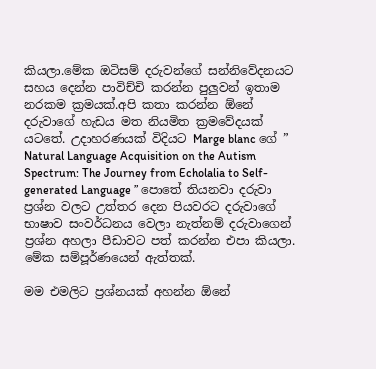කියලා.මේක ඔටිසම් දරුවන්ගේ සන්නිවේදනයට සහය දෙන්න පාවිච්චි කරන්න පුලුවන් ඉතාම නරකම ක්‍රමයක්.අපි කතා කරන්න ඕනේ දරුවාගේ හැඩය මත නියමිත ක්‍රමවේදයක් යටතේ. උදාහරණයක් විදියට Marge blanc ගේ ” Natural Language Acquisition on the Autism Spectrum: The Journey from Echolalia to Self-generated Language ” පොතේ තියනවා දරුවා ප්‍රශ්න වලට උත්තර දෙන පියවරට දරුවාගේ භාෂාව සංවර්ධනය වෙලා නැත්නම් දරුවාගෙන් ප්‍රශ්න අහලා පීඩාවට පත් කරන්න එපා කියලා. මේක සම්පූර්ණයෙන් ඇත්තක්.

මම එමලිට ප්‍රශ්නයක් අහන්න ඕනේ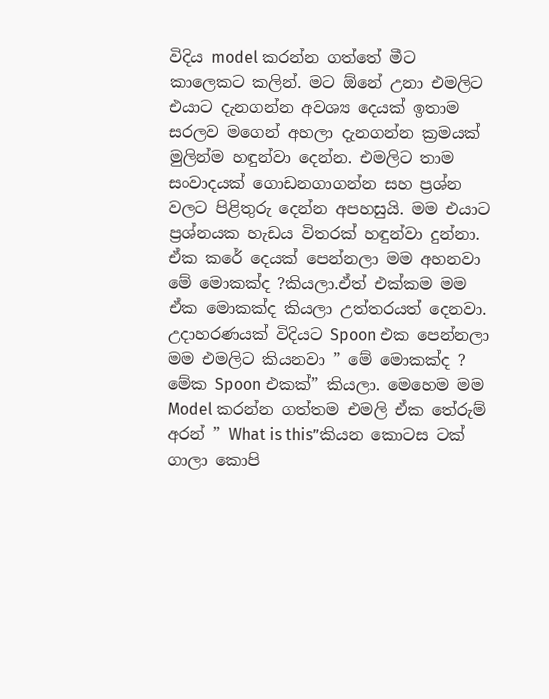විදිය model කරන්න ගත්තේ මීට කාලෙකට කලින්. මට ඕනේ උනා එමලිට එයාට දැනගන්න අවශ්‍ය දෙයක් ඉතාම සරලව මගෙන් අහලා දැනගන්න ක්‍රමයක් මුලින්ම හඳුන්වා දෙන්න. එමලිට තාම සංවාදයක් ගොඩනගාගන්න සහ ප්‍රශ්න වලට පිළිතුරු දෙන්න අපහසුයි. මම එයාට ප්‍රශ්නයක හැඩය විතරක් හඳුන්වා දුන්නා. ඒක කරේ දෙයක් පෙන්නලා මම අහනවා මේ මොකක්ද ?කියලා.ඒත් එක්කම මම ඒක මොකක්ද කියලා උත්තරයත් දෙනවා. උදාහරණයක් විදියට Spoon එක පෙන්නලා මම එමලිට කියනවා ” මේ මොකක්ද ? මේක Spoon එකක්” කියලා. මෙහෙම මම Model කරන්න ගත්තම එමලි ඒක තේරුම් අරන් ” What is this”කියන කොටස ටක් ගාලා කොපි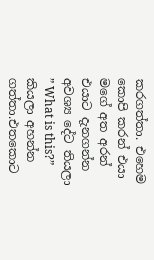කරගත්තා. එහෙම කොපි කරන් එයා මගේ අත අරන් එයාට දැනගන්න අවශ්‍ය දේට තියලා ” What is this?” කියලා අහන්න ගත්තා.එතකොට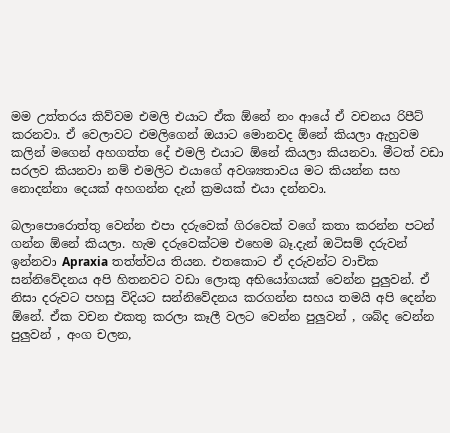මම උත්තරය කිව්වම එමලි එයාට ඒක ඕනේ නං ආයේ ඒ වචනය රිපීට් කරනවා. ඒ වෙලාවට එමලිගෙන් ඔයාට මොනවද ඕනේ කියලා ඇහුවම කලින් මගෙන් අහගත්ත දේ එමලි එයාට ඕනේ කියලා කියනවා. මීටත් වඩා සරලව කියනවා නම් එමලිට එයාගේ අවශ්‍යතාවය මට කියන්න සහ නොදන්නා දෙයක් අහගන්න දැන් ක්‍රමයක් එයා දන්නවා.

බලාපොරොත්තු වෙන්න එපා දරුවෙක් ගිරවෙක් වගේ කතා කරන්න පටන් ගන්න ඕනේ කියලා. හැම දරුවෙක්ටම එහෙම බෑ.දැන් ඔටිසම් දරුවන් ඉන්නවා Apraxia තත්ත්වය තියන. එතකොට ඒ දරුවන්ට වාචික සන්නිවේදනය අපි හිතනවට වඩා ලොකු අභියෝගයක් වෙන්න පුලුවන්. ඒ නිසා දරුවට පහසු විදියට සන්නිවේදනය කරගන්න සහය තමයි අපි දෙන්න ඕනේ. ඒක වචන එකතු කරලා කෑලී වලට වෙන්න පුලුවන් , ශබ්ද වෙන්න පුලුවන් , අංග චලන,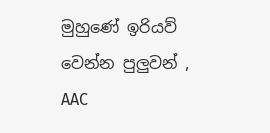මුහුණේ ඉරියව් වෙන්න පුලුවන් , AAC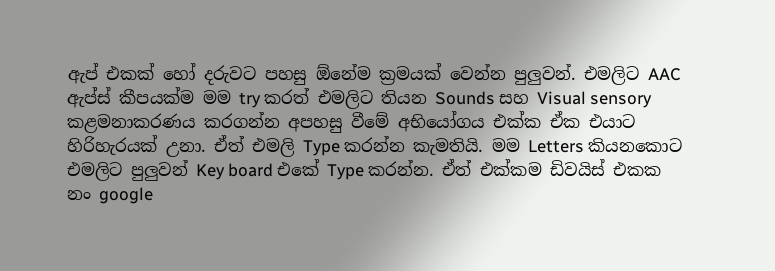ඇප් එකක් හෝ දරුවට පහසු ඕනේම ක්‍රමයක් වෙන්න පුලුවන්. එමලිට AAC ඇප්ස් කීපයක්ම මම try කරත් එමලිට තියන Sounds සහ Visual sensory කළමනාකරණය කරගන්න අපහසු වීමේ අභියෝගය එක්ක ඒක එයාට හිරිහැරයක් උනා. ඒත් එමලි Type කරන්න කැමතියි. මම Letters කියනකොට එමලිට පුලුවන් Key board එකේ Type කරන්න. ඒත් එක්කම ඩිවයිස් එකක නං google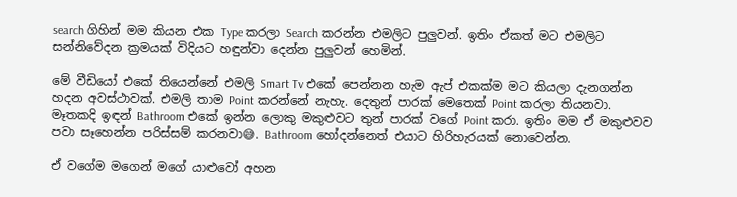search ගිහින් මම කියන එක Type කරලා Search කරන්න එමලිට පුලුවන්. ඉතිං ඒකත් මට එමලිට සන්නිවේදන ක්‍රමයක් විදියට හඳුන්වා දෙන්න පුලුවන් හෙමින්.

මේ වීඩියෝ එකේ තියෙන්නේ එමලි Smart Tv එකේ පෙන්නන හැම ඇප් එකක්ම මට කියලා දැනගන්න හදන අවස්ථාවක්. එමලි තාම Point කරන්නේ නැහැ. දෙතුන් පාරක් මෙතෙක් Point කරලා තියනවා. මෑතකදි ඉඳන් Bathroom එකේ ඉන්න ලොකු මකුළුවට තුන් පාරක් වගේ Point කරා. ඉතිං මම ඒ මකුළුවව පවා සෑහෙන්න පරිස්සම් කරනවා😅. Bathroom හෝදන්නෙත් එයාට හිරිහැරයක් නොවෙන්න.

ඒ වගේම මගෙන් මගේ යාළුවෝ අහන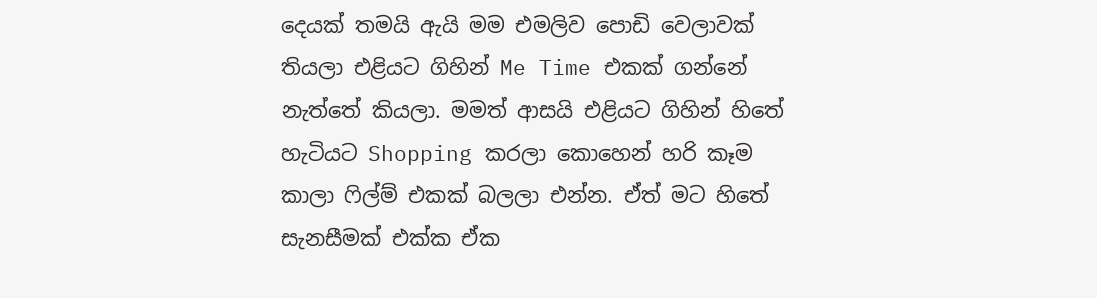දෙයක් තමයි ඇයි මම එමලිව පොඩි වෙලාවක් තියලා එළියට ගිහින් Me Time එකක් ගන්නේ නැත්තේ කියලා. මමත් ආසයි එළියට ගිහින් හිතේ හැටියට Shopping කරලා කොහෙන් හරි කෑම කාලා ෆිල්ම් එකක් බලලා එන්න. ඒත් මට හිතේ සැනසීමක් එක්ක ඒක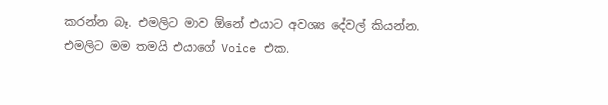කරන්න බෑ. එමලිට මාව ඕනේ එයාට අවශ්‍ය දේවල් කියන්න. එමලිට මම තමයි එයාගේ Voice එක.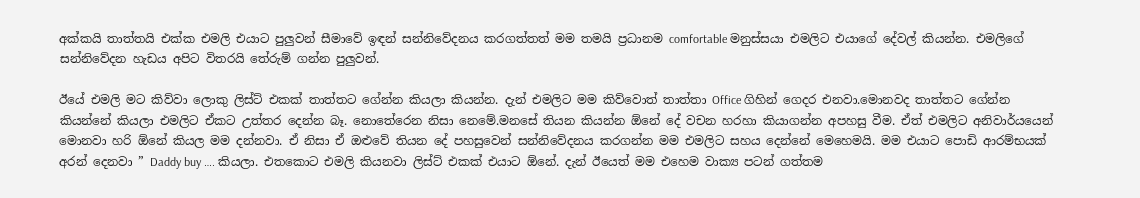අක්කයි තාත්තයි එක්ක එමලි එයාට පුලුවන් සීමාවේ ඉඳන් සන්නිවේදනය කරගත්තත් මම තමයි ප්‍රධානම comfortable මනුස්සයා එමලිට එයාගේ දේවල් කියන්න. එමලිගේ සන්නිවේදන හැඩය අපිට විතරයි තේරුම් ගන්න පුලුවන්.

ඊයේ එමලි මට කිව්වා ලොකු ලිස්ට් එකක් තාත්තට ගේන්න කියලා කියන්න. දැන් එමලිට මම කිව්වොත් තාත්තා Office ගිහින් ගෙදර එනවා.මොනවද තාත්තට ගේන්න කියන්නේ කියලා එමලිට ඒකට උත්තර දෙන්න බෑ. නොතේරෙන නිසා නෙමේ.මනසේ තියන කියන්න ඕනේ දේ වචන හරහා කියාගන්න අපහසු වීම. ඒත් එමලිට අනිවාර්යයෙන් මොනවා හරි ඕනේ කියල මම දන්නවා. ඒ නිසා ඒ ඔළුවේ තියන දේ පහසුවෙන් සන්නිවේදනය කරගන්න මම එමලිට සහය දෙන්නේ මෙහෙමයි. මම එයාට පොඩි ආරම්භයක් අරන් දෙනවා ” Daddy buy …. කියලා. එතකොට එමලි කියනවා ලිස්ට් එකක් එයාට ඕනේ. දැන් ඊයෙත් මම එහෙම වාක්‍ය පටන් ගත්තම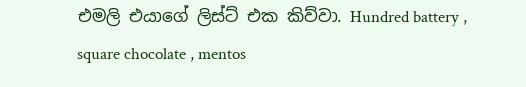එමලි එයාගේ ලිස්ට් එක කිව්වා. Hundred battery , square chocolate , mentos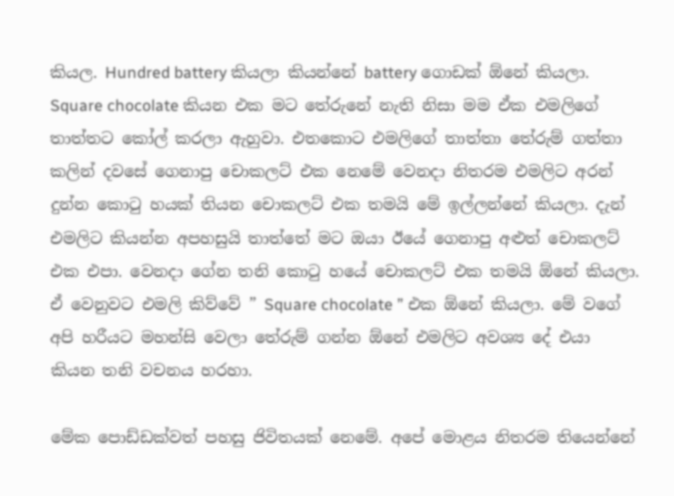කියල. Hundred battery කියලා කියන්නේ battery ගොඩක් ඕනේ කියලා. Square chocolate කියන එක මට තේරුනේ නැති නිසා මම ඒක එමලිගේ තාත්තට කෝල් කරලා ඇහුවා. එතකොට එමලිගේ තාත්තා තේරුම් ගත්තා කලින් දවසේ ගෙනාපු චොකලට් එක නෙමේ වෙනදා නිතරම එමලිට අරන් දුන්න කොටු හයක් තියන චොකලට් එක තමයි මේ ඉල්ලන්නේ කියලා. දැන් එමලිට කියන්න අපහසුයි තාත්තේ මට ඔයා ඊයේ ගෙනාපු අළුත් චොකලට් එක එපා. වෙනදා ගේන තනි කොටු හයේ චොකලට් එක තමයි ඕනේ කියලා. ඒ වෙනුවට එමලි කිව්වේ ” Square chocolate ” එක ඕනේ කියලා. මේ වගේ අපි හරීයට මහන්සි වෙලා තේරුම් ගන්න ඕනේ එමලිට අවශ්‍ය දේ එයා කියන තනි වචනය හරහා.

මේක පොඩ්ඩක්වත් පහසු ජිවිතයක් නෙමේ. අපේ මොළය නිතරම තියෙන්නේ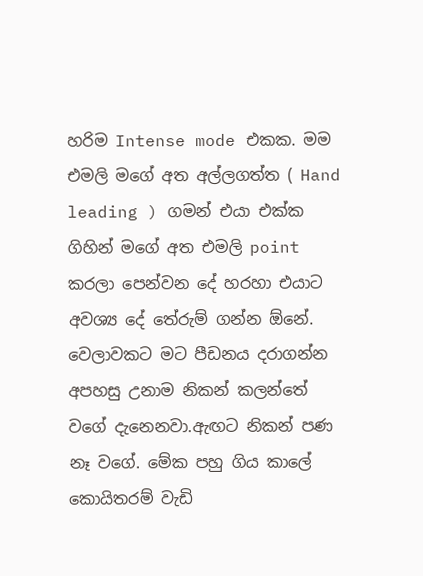හරිම Intense mode එකක. මම එමලි මගේ අත අල්ලගත්ත ( Hand leading ) ගමන් එයා එක්ක ගිහින් මගේ අත එමලි point කරලා පෙන්වන දේ හරහා එයාට අවශ්‍ය දේ තේරුම් ගන්න ඕනේ. වෙලාවකට මට පීඩනය දරාගන්න අපහසු උනාම නිකන් කලන්තේ වගේ දැනෙනවා.ඇඟට නිකන් පණ නෑ වගේ. මේක පහු ගිය කාලේ කොයිතරම් වැඩි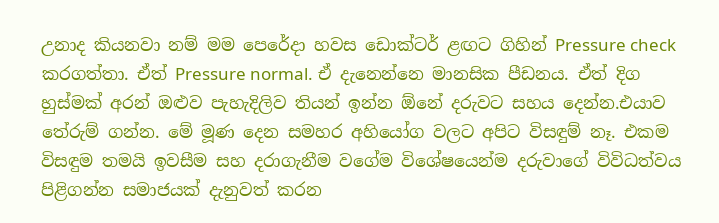උනාද කියනවා නම් මම පෙරේදා හවස ඩොක්ටර් ළඟට ගිහින් Pressure check කරගත්තා. ඒත් Pressure normal. ඒ දැනෙන්නෙ මානසික පීඩනය. ඒත් දිග හුස්මක් අරන් ඔළුව පැහැදිලිව තියන් ඉන්න ඕනේ දරුවට සහය දෙන්න.එයාව තේරුම් ගන්න. මේ මූණ දෙන සමහර අහියෝග වලට අපිට විසඳුම් නෑ. එකම විසඳුම තමයි ඉවසීම සහ දරාගැනීම වගේම විශේෂයෙන්ම දරුවාගේ විවිධත්වය පිළිගන්න සමාජයක් දැනුවත් කරන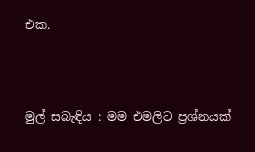එක.



මුල් සබැඳිය : මම එමලිට ප්‍රශ්නයක්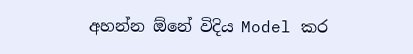අහන්න ඕනේ විදිය Model කර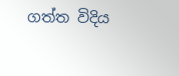ගත්ත විදිය